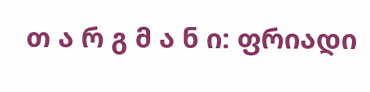თ ა რ გ მ ა ნ ი: ფრიადი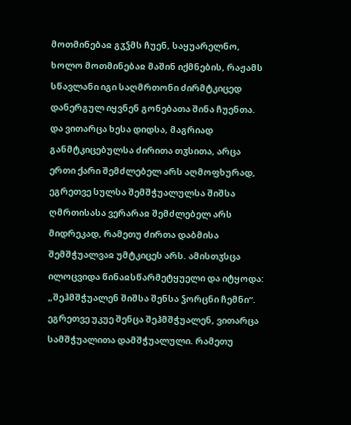მოთმინებაჲ გჳჴმს ჩუენ, საყუარელნო, ხოლო მოთმინებაჲ მაშინ იქმნების, რაჟამს სწავლანი იგი საღმრთონი ძირმტკიცედ დანერგულ იყვნენ გონებათა შინა ჩუენთა. და ვითარცა ხესა დიდსა, მაგრიად განმტკიცებულსა ძირითა თჳსითა, არცა ერთი ქარი შემძლებელ არს აღმოფხურად, ეგრეთვე სულსა შემშჭუალულსა შიშსა ღმრთისასა ვერარაჲ შემძლებელ არს მიდრეკად, რამეთუ ძირთა დაბმისა შემშჭუალვაჲ უმტკიცეს არს. ამისთჳსცა ილოცვიდა წინაჲსწარმეტყუელი და იტყოდა: „შეჰმშჭუალენ შიშსა შენსა ჴორცნი ჩემნი“. ეგრეთვე უკუე შენცა შეჰმშჭუალენ, ვითარცა სამშჭუალითა დამშჭუალული. რამეთუ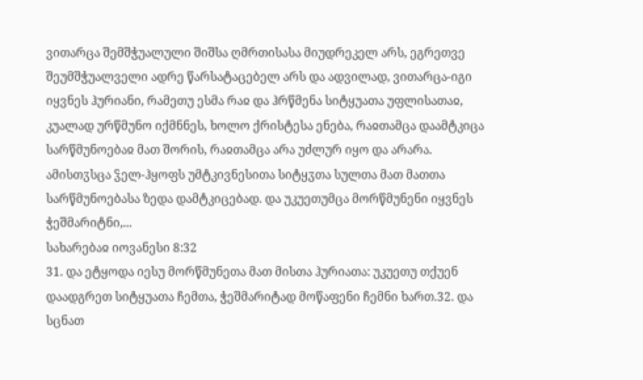ვითარცა შემშჭუალული შიშსა ღმრთისასა მიუდრეკელ არს, ეგრეთვე შეუმშჭუალველი ადრე წარსატაცებელ არს და ადვილად, ვითარცა-იგი იყვნეს ჰურიანი, რამეთუ ესმა რაჲ და ჰრწმენა სიტყუათა უფლისათაჲ, კუალად ურწმუნო იქმნნეს, ხოლო ქრისტესა ენება, რაჲთამცა დაამტკიცა სარწმუნოებაჲ მათ შორის, რაჲთამცა არა უძლურ იყო და არარა. ამისთჳსცა ჴელ-ჰყოფს უმტკივნესითა სიტყჳთა სულთა მათ მათთა სარწმუნოებასა ზედა დამტკიცებად. და უკუეთუმცა მორწმუნენი იყვნეს ჭეშმარიტნი,...
სახარებაჲ იოვანესი 8:32
31. და ეტყოდა იესუ მორწმუნეთა მათ მისთა ჰურიათა: უკუეთუ თქუენ დაადგრეთ სიტყუათა ჩემთა, ჭეშმარიტად მოწაფენი ჩემნი ხართ.32. და სცნათ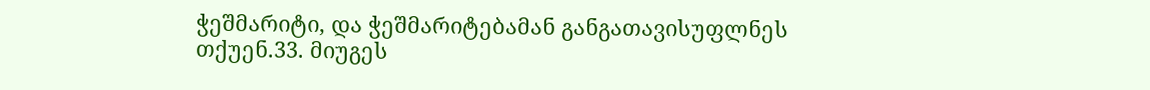ჭეშმარიტი, და ჭეშმარიტებამან განგათავისუფლნეს თქუენ.33. მიუგეს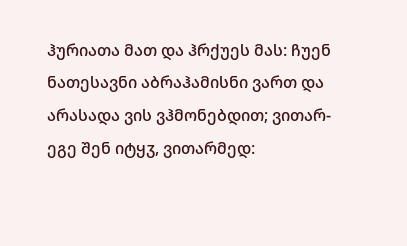ჰურიათა მათ და ჰრქუეს მას: ჩუენ ნათესავნი აბრაჰამისნი ვართ და არასადა ვის ვჰმონებდით; ვითარ-ეგე შენ იტყჳ, ვითარმედ: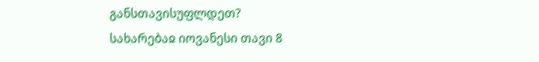განსთავისუფლდეთ?
სახარებაჲ იოვანესი თავი 8